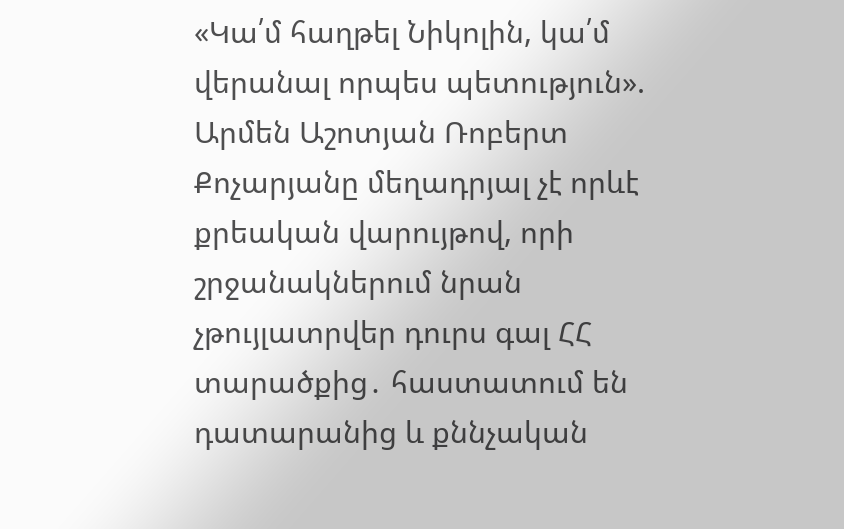«Կա՛մ հաղթել Նիկոլին, կա՛մ վերանալ որպես պետություն». Արմեն Աշոտյան Ռոբերտ Քոչարյանը մեղադրյալ չէ որևէ քրեական վարույթով, որի շրջանակներում նրան չթույլատրվեր դուրս գալ ՀՀ տարածքից․ հաստատում են դատարանից և քննչական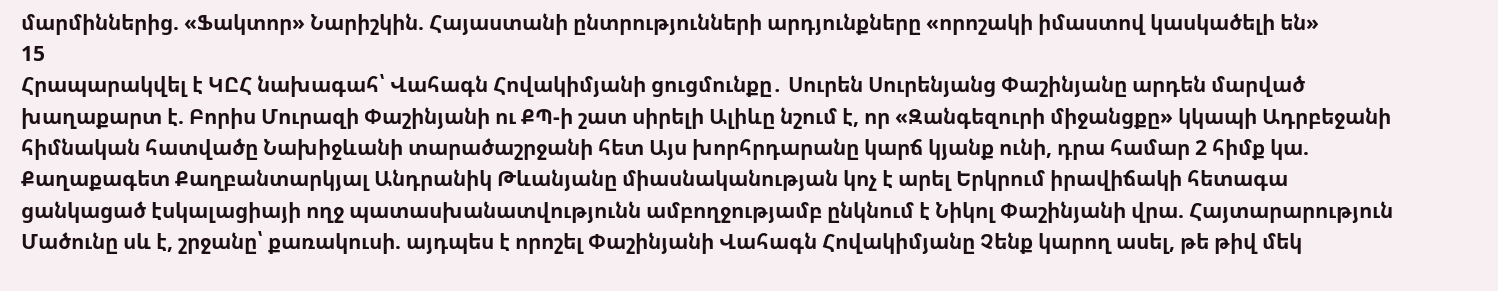մարմիններից. «Ֆակտոր» Նարիշկին. Հայաստանի ընտրությունների արդյունքները «որոշակի իմաստով կասկածելի են»
15
Հրապարակվել է ԿԸՀ նախագահ՝ Վահագն Հովակիմյանի ցուցմունքը․ Սուրեն Սուրենյանց Փաշինյանը արդեն մարված խաղաքարտ է. Բորիս Մուրազի Փաշինյանի ու ՔՊ-ի շատ սիրելի Ալիևը նշում է, որ «Զանգեզուրի միջանցքը» կկապի Ադրբեջանի հիմնական հատվածը Նախիջևանի տարածաշրջանի հետ Այս խորհրդարանը կարճ կյանք ունի, դրա համար 2 հիմք կա. Քաղաքագետ Քաղբանտարկյալ Անդրանիկ Թևանյանը միասնականության կոչ է արել Երկրում իրավիճակի հետագա ցանկացած էսկալացիայի ողջ պատասխանատվությունն ամբողջությամբ ընկնում է Նիկոլ Փաշինյանի վրա. Հայտարարություն Մածունը սև է, շրջանը՝ քառակուսի. այդպես է որոշել Փաշինյանի Վահագն Հովակիմյանը Չենք կարող ասել, թե թիվ մեկ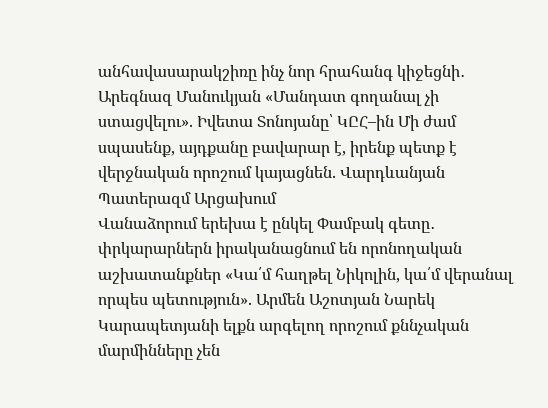անհավասարակշիռը ինչ նոր հրահանգ կիջեցնի․ Արեգնազ Մանուկյան «Մանդատ գողանալ չի ստացվելու». Իվետա Տոնոյանը՝ ԿԸՀ–ին Մի ժամ սպասենք, այդքանը բավարար է, իրենք պետք է վերջնական որոշում կայացնեն. Վարդևանյան Պատերազմ Արցախում
Վանաձորում երեխա է ընկել Փամբակ գետը․ փրկարարներն իրականացնում են որոնողական աշխատանքներ «Կա՛մ հաղթել Նիկոլին, կա՛մ վերանալ որպես պետություն». Արմեն Աշոտյան Նարեկ Կարապետյանի ելքն արգելող որոշում քննչական մարմինները չեն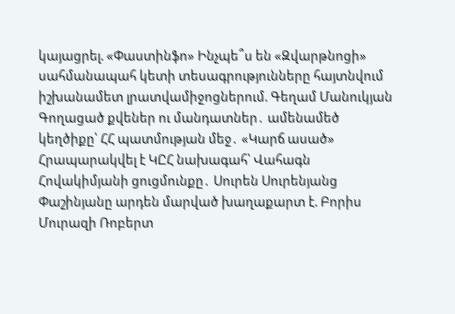կայացրել. «Փաստինֆո» Ինչպե՞ս են «Զվարթնոցի» սահմանապահ կետի տեսագրությունները հայտնվում իշխանամետ լրատվամիջոցներում. Գեղամ Մանուկյան Գողացած քվեներ ու մանդատներ․ ամենամեծ կեղծիքը՝ ՀՀ պատմության մեջ․ «Կարճ ասած» Հրապարակվել է ԿԸՀ նախագահ՝ Վահագն Հովակիմյանի ցուցմունքը․ Սուրեն Սուրենյանց Փաշինյանը արդեն մարված խաղաքարտ է. Բորիս Մուրազի Ռոբերտ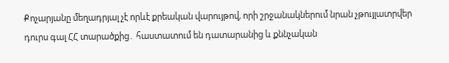Քոչարյանը մեղադրյալ չէ որևէ քրեական վարույթով, որի շրջանակներում նրան չթույլատրվեր դուրս գալ ՀՀ տարածքից․ հաստատում են դատարանից և քննչական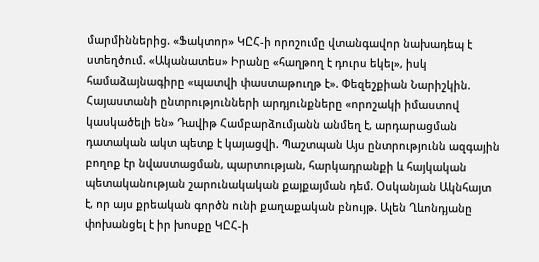մարմիններից. «Ֆակտոր» ԿԸՀ-ի որոշումը վտանգավոր նախադեպ է ստեղծում. «Ականատես» Իրանը «հաղթող է դուրս եկել», իսկ համաձայնագիրը «պատվի փաստաթուղթ է». Փեզեշքիան Նարիշկին. Հայաստանի ընտրությունների արդյունքները «որոշակի իմաստով կասկածելի են» Դավիթ Համբարձումյանն անմեղ է, արդարացման դատական ակտ պետք է կայացվի. Պաշտպան Այս ընտրությունն ազգային բողոք էր նվաստացման, պարտության, հարկադրանքի և հայկական պետականության շարունակական քայքայման դեմ. Օսկանյան Ակնհայտ է, որ այս քրեական գործն ունի քաղաքական բնույթ. Ալեն Ղևոնդյանը փոխանցել է իր խոսքը ԿԸՀ-ի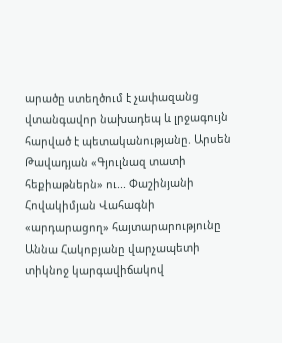արածը ստեղծում է չափազանց վտանգավոր նախադեպ և լրջագույն հարված է պետականությանը. Արսեն Թավադյան «Գյուլնազ տատի հեքիաթներն» ու... Փաշինյանի Հովակիմյան Վահագնի «արդարացող» հայտարարությունը Աննա Հակոբյանը վարչապետի տիկնոջ կարգավիճակով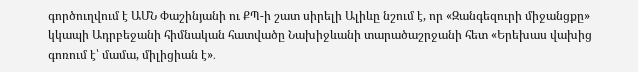գործուղվում է ԱՄՆ Փաշինյանի ու ՔՊ-ի շատ սիրելի Ալիևը նշում է, որ «Զանգեզուրի միջանցքը» կկապի Ադրբեջանի հիմնական հատվածը Նախիջևանի տարածաշրջանի հետ «Երեխաս վախից գոռում է՝ մամա, միլիցիան է»․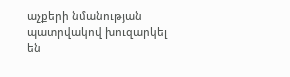աչքերի նմանության պատրվակով խուզարկել են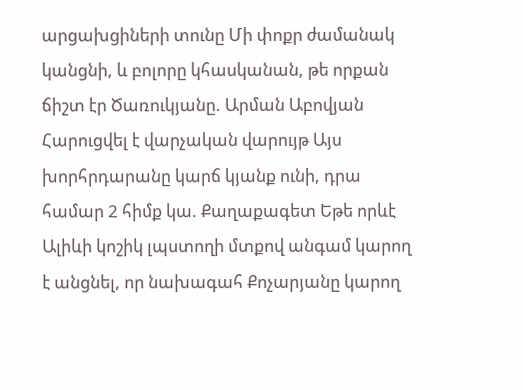արցախցիների տունը Մի փոքր ժամանակ կանցնի, և բոլորը կհասկանան, թե որքան ճիշտ էր Ծառուկյանը. Արման Աբովյան Հարուցվել է վարչական վարույթ Այս խորհրդարանը կարճ կյանք ունի, դրա համար 2 հիմք կա. Քաղաքագետ Եթե որևէ Ալիևի կոշիկ լպստողի մտքով անգամ կարող է անցնել, որ նախագահ Քոչարյանը կարող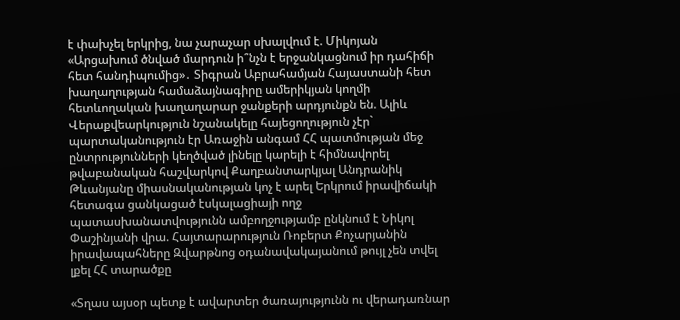է փախչել երկրից, նա չարաչար սխալվում է. Միկոյան «Արցախում ծնված մարդուն ի՞նչն է երջանկացնում իր դահիճի հետ հանդիպումից»․ Տիգրան Աբրահամյան Հայաստանի հետ խաղաղության համաձայնագիրը ամերիկյան կողմի հետևողական խաղաղարար ջանքերի արդյունքն են. Ալիև Վերաքվեարկություն նշանակելը հայեցողություն չէր` պարտականություն էր Առաջին անգամ ՀՀ պատմության մեջ ընտրությունների կեղծված լինելը կարելի է հիմնավորել թվաբանական հաշվարկով Քաղբանտարկյալ Անդրանիկ Թևանյանը միասնականության կոչ է արել Երկրում իրավիճակի հետագա ցանկացած էսկալացիայի ողջ պատասխանատվությունն ամբողջությամբ ընկնում է Նիկոլ Փաշինյանի վրա. Հայտարարություն Ռոբերտ Քոչարյանին իրավապահները Զվարթնոց օդանավակայանում թույլ չեն տվել լքել ՀՀ տարածքը

«Տղաս այսօր պետք է ավարտեր ծառայությունն ու վերադառնար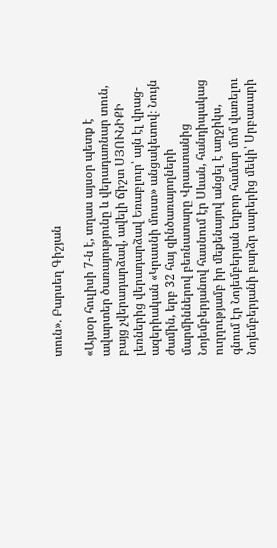տուն». Բարսեղ Գիշյան

«Այսօր հուլիսի 7-ն է, տղաս այսօր պետք է ավարտեր ծառայությունը և վերադառնար տուն, բայց չվերադարձավ, ավելի ճիշտ ՍՅՈՒՆԻՔԻ լեռներից վերադարձավ Եռաբլուր՝ այն էլ վրաց-ազերիական «Կրասնի մոստ» անցակետով։ Նույն ժամին, երբ 32 հայ զինծառայողների մարմիններով բեռնատարը Վրաստանից Նոյեմբերյանով հասնում էր Սևան, հանդիպակաց ուղղությամբ իր մեքենայով անցել է աղջիկս, գնում էր Նոյեմբերյան եղբոր համար մոմ վառելու Նոյեմբերյանի բարձր սարերից մեկի՝ Սրբասարի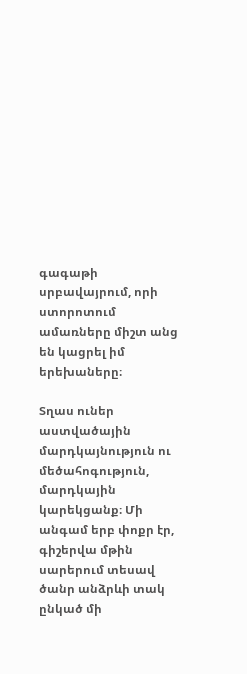գագաթի սրբավայրում, որի ստորոտում ամառները միշտ անց են կացրել իմ երեխաները։

Տղաս ուներ աստվածային մարդկայնություն ու մեծահոգություն, մարդկային կարեկցանք։ Մի անգամ երբ փոքր էր, գիշերվա մթին սարերում տեսավ ծանր անձրևի տակ ընկած մի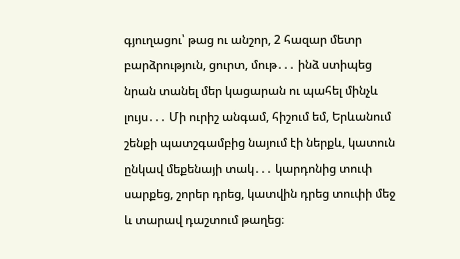գյուղացու՝ թաց ու անշոր, 2 հազար մետր բարձրություն, ցուրտ, մութ․․․ ինձ ստիպեց նրան տանել մեր կացարան ու պահել մինչև լույս․․․ Մի ուրիշ անգամ, հիշում եմ, Երևանում շենքի պատշգամբից նայում էի ներքև, կատուն ընկավ մեքենայի տակ․․․ կարդոնից տուփ սարքեց, շորեր դրեց, կատվին դրեց տուփի մեջ և տարավ դաշտում թաղեց։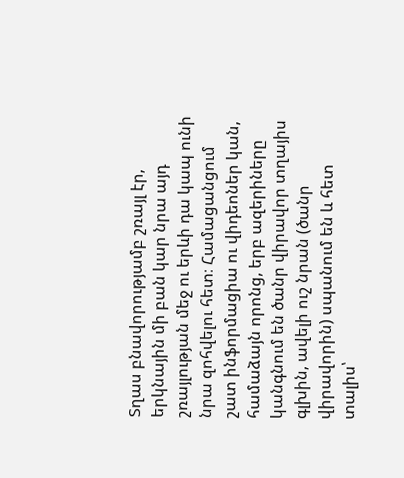Տղաս բնավորությամբ շռայլ էր, երկնային մի բան կար նրա այդ շռայլության մեջ ու երևի դա կապ ունի նրա զոհվելու հետ։ Համացանցում շատ ինֆորմացիա ու վիդեոներ կան, համաձայն որոնց, երբ ազերիները կանգնում են ծանր վիրավոր տղայիս գլխին, ավելի ուշ նրան (ծանր վիրավորին) սպանում են և հետ տալիս՝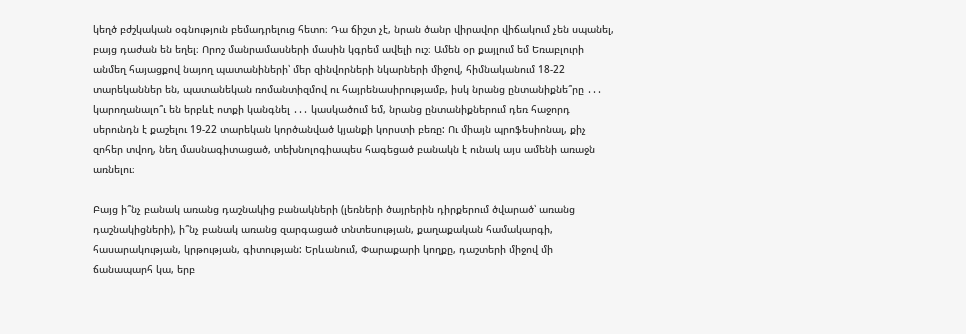կեղծ բժշկական օգնություն բեմադրելուց հետո։ Դա ճիշտ չէ, նրան ծանր վիրավոր վիճակում չեն սպանել, բայց դաժան են եղել։ Որոշ մանրամասների մասին կգրեմ ավելի ուշ։ Ամեն օր քայլում եմ Եռաբլուրի անմեղ հայացքով նայող պատանիների՝ մեր զինվորների նկարների միջով, հիմնականում 18-22 տարեկաններ են, պատանեկան ռոմանտիզմով ու հայրենասիրությամբ, իսկ նրանց ընտանիքնե՞րը ․․․ կարողանալո՞ւ են երբևէ ոտքի կանգնել ․․․ կասկածում եմ, նրանց ընտանիքներում դեռ հաջորդ սերունդն է քաշելու 19-22 տարեկան կործանված կյանքի կորստի բեռը: Ու միայն պրոֆեսիոնալ, քիչ զոհեր տվող, նեղ մասնագիտացած, տեխնոլոգիապես հագեցած բանակն է ունակ այս ամենի առաջն առնելու։

Բայց ի՞նչ բանակ առանց դաշնակից բանակների (լեռների ծայրերին դիրքերում ծվարած՝ առանց դաշնակիցների), ի՞նչ բանակ առանց զարգացած տնտեսության, քաղաքական համակարգի, հասարակության, կրթության, գիտության: Երևանում, Փարաքարի կողքը, դաշտերի միջով մի ճանապարհ կա, երբ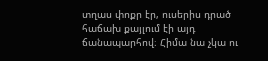տղաս փոքր էր, ուսերիս դրած հաճախ քայլում էի այդ ճանապարհով։ Հիմա նա չկա ու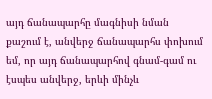այդ ճանապարհը մագնիսի նման քաշում է, անվերջ ճանապարհս փոխում եմ, որ այդ ճանապարհով գնամ-գամ ու էսպես անվերջ, երևի մինչև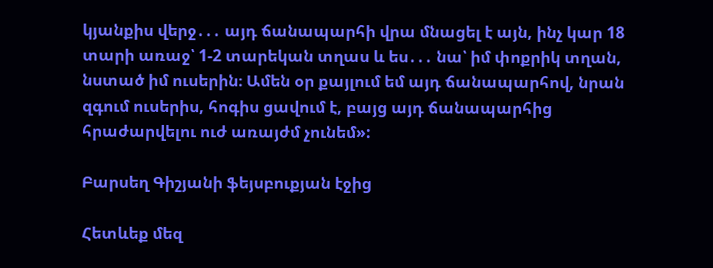կյանքիս վերջ․․․ այդ ճանապարհի վրա մնացել է այն, ինչ կար 18 տարի առաջ՝ 1-2 տարեկան տղաս և ես․․․ նա՝ իմ փոքրիկ տղան, նստած իմ ուսերին։ Ամեն օր քայլում եմ այդ ճանապարհով, նրան զգում ուսերիս, հոգիս ցավում է, բայց այդ ճանապարհից հրաժարվելու ուժ առայժմ չունեմ»:

Բարսեղ Գիշյանի ֆեյսբուքյան էջից

Հետևեք մեզ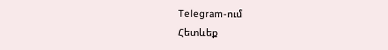Telegram-ում
Հետևեք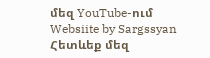մեզ YouTube-ում
Websiite by Sargssyan
Հետևեք մեզ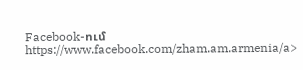Facebook-ում https://www.facebook.com/zham.am.armenia/a>